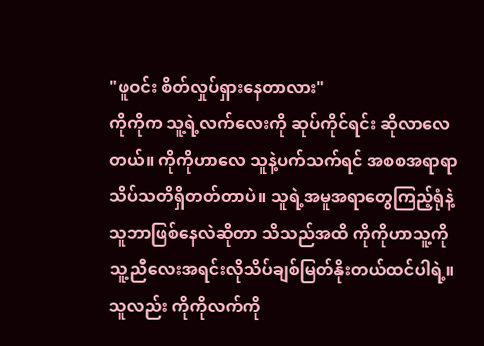"ဖူဝင်း စိတ်လှုပ်ရှားနေတာလား"
ကိုကိုက သူ့ရဲ့လက်လေးကို ဆုပ်ကိုင်ရင်း ဆိုလာလေတယ်။ ကိုကိုဟာလေ သူနဲ့ပက်သက်ရင် အစစအရာရာသိပ်သတိရှိတတ်တာပဲ။ သူရဲ့အမူအရာတွေကြည့်ရုံနဲ့ သူဘာဖြစ်နေလဲဆိုတာ သိသည်အထိ ကိုကိုဟာသူ့ကို သူ့ညီလေးအရင်းလိုသိပ်ချစ်မြတ်နိုးတယ်ထင်ပါရဲ့။ သူလည်း ကိုကိုလက်ကို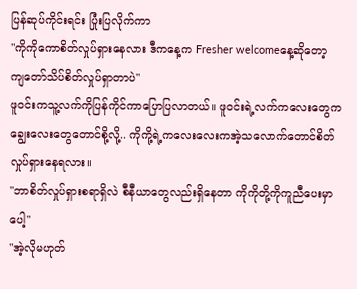ပြန်ဆုပ်ကိုင်းရင်း ပြုံးပြလိုက်ကာ
"ကိုကိုကောစိတ်လှုပ်ရှားနေလား ဒီကနေ့က Fresher welcomeနေ့ဆိုတော့ ကျတော်သိပ်စိတ်လှုပ်ရှာတာပဲ"
ဖူဝင်းကသူ့လက်ကိုပြန်ကိုင်ကာပြောပြလာတယ်။ ဖူဝင်းရဲ့လက်ကလေးတွေက ချွေးလေးတွေတောင်စို့လို့.. ကိုကို့ရဲ့ကလေးလေးကအဲ့သလောက်တောင်စိတ်လှုပ်ရှားနေရလား။
"ဘာစိတ်လှုပ်ရှားစရာရှိလဲ စီနီယာတွေလည်းရှိနေတာ ကိုကိုတို့ကိုကူညီပေးမှာပေါ့"
"အဲ့လိုမဟုတ်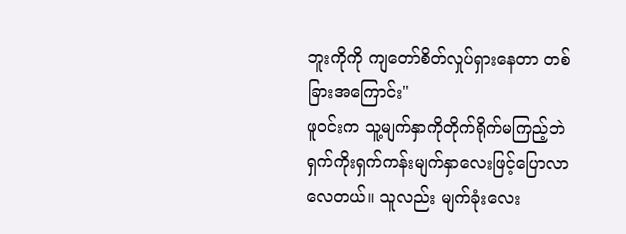ဘူးကိုကို ကျတော်စိတ်လှုပ်ရှားနေတာ တစ်ခြားအကြောင်း"
ဖူဝင်းက သူ့မျက်နှာကိုတိုက်ရိုက်မကြည့်ဘဲ ရှက်ကိုးရှက်ကန်းမျက်နှာလေးဖြင့်ပြောလာလေတယ်။ သူလည်း မျက်ခုံးလေး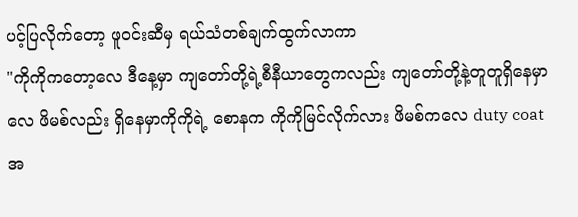ပင့်ပြလိုက်တော့ ဖူဝင်းဆီမှ ရယ်သံတစ်ချက်ထွက်လာကာ
"ကိုကိုကတော့လေ ဒီနေ့မှာ ကျတော်တို့ရဲ့စီနီယာတွေကလည်း ကျတော်တို့နဲ့တူတူရှိနေမှာလေ ဖိမစ်လည်း ရှိနေမှာကိုကိုရဲ့ စောနက ကိုကိုမြင်လိုက်လား ဖိမစ်ကလေ duty coat အ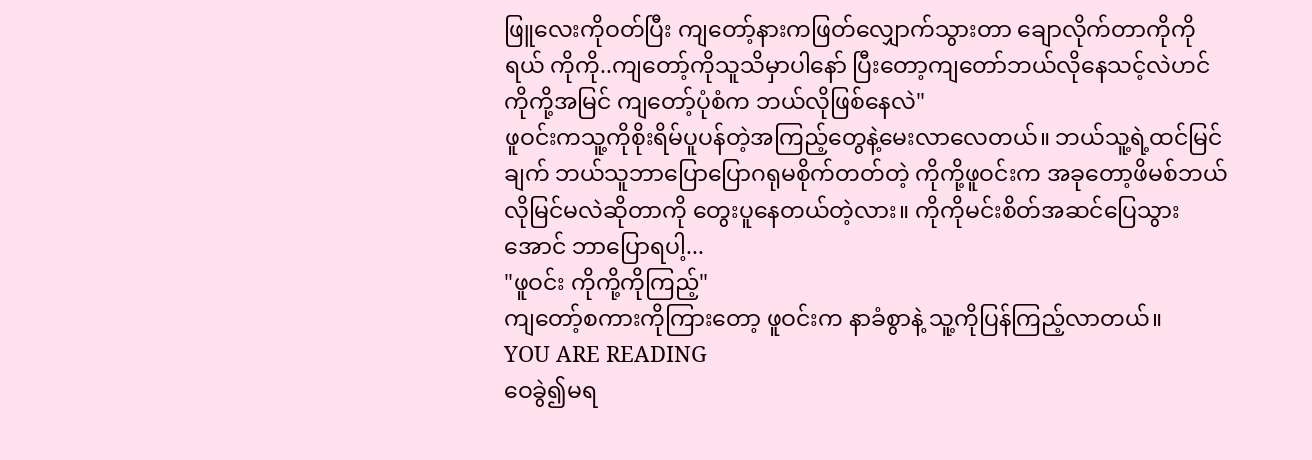ဖြူလေးကိုဝတ်ပြီး ကျတော့်နားကဖြတ်လျှောက်သွားတာ ချောလိုက်တာကိုကိုရယ် ကိုကို..ကျတော့်ကိုသူသိမှာပါနော် ပြီးတော့ကျတော်ဘယ်လိုနေသင့်လဲဟင် ကိုကို့အမြင် ကျတော့်ပုံစံက ဘယ်လိုဖြစ်နေလဲ"
ဖူဝင်းကသူ့ကိုစိုးရိမ်ပူပန်တဲ့အကြည့်တွေနဲ့မေးလာလေတယ်။ ဘယ်သူ့ရဲ့ထင်မြင်ချက် ဘယ်သူဘာပြောပြောဂရုမစိုက်တတ်တဲ့ ကိုကို့ဖူဝင်းက အခုတော့ဖိမစ်ဘယ်လိုမြင်မလဲဆိုတာကို တွေးပူနေတယ်တဲ့လား။ ကိုကိုမင်းစိတ်အဆင်ပြေသွားအောင် ဘာပြောရပါ့...
"ဖူဝင်း ကိုကို့ကိုကြည့်"
ကျတော့်စကားကိုကြားတော့ ဖူဝင်းက နာခံစွာနဲ့ သူ့ကိုပြန်ကြည့်လာတယ်။
YOU ARE READING
ဝေခွဲ၍မရ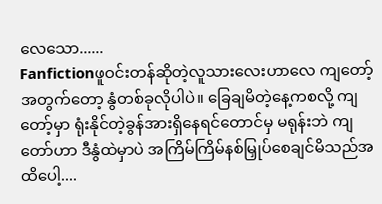လေသော......
Fanfictionဖူဝင်းတန်ဆိုတဲ့လူသားလေးဟာလေ ကျတော့်အတွက်တော့ နွံတစ်ခုလိုပါပဲ။ ခြေချမိတဲ့နေ့ကစလို့ ကျတော့်မှာ ရုံးနိုင်တဲ့ခွန်အားရှိနေရင်တောင်မှ မရုန်းဘဲ ကျတော်ဟာ ဒီနွံထဲမှာပဲ အကြိမ်ကြိမ်နစ်မြှုပ်စေချင်မိသည်အထိပေါ့....